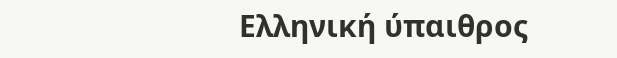Ελληνική ύπαιθρος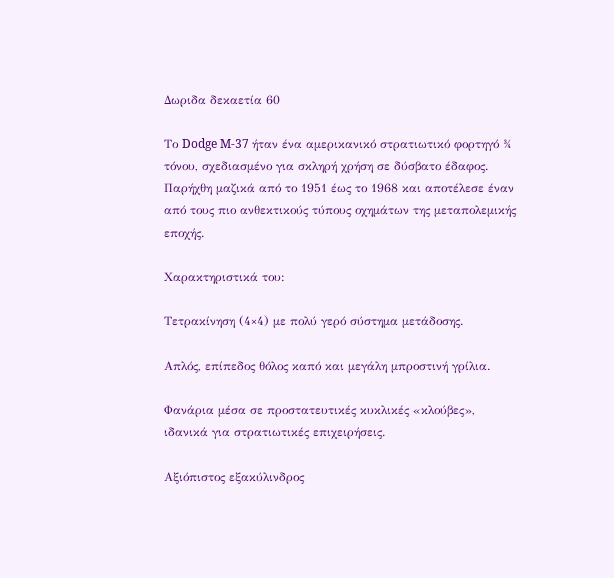Δωριδα δεκαετία 60

Το Dodge M-37 ήταν ένα αμερικανικό στρατιωτικό φορτηγό ¾ τόνου, σχεδιασμένο για σκληρή χρήση σε δύσβατο έδαφος. Παρήχθη μαζικά από το 1951 έως το 1968 και αποτέλεσε έναν από τους πιο ανθεκτικούς τύπους οχημάτων της μεταπολεμικής εποχής.

Χαρακτηριστικά του:

Τετρακίνηση (4×4) με πολύ γερό σύστημα μετάδοσης.

Απλός, επίπεδος θόλος καπό και μεγάλη μπροστινή γρίλια.

Φανάρια μέσα σε προστατευτικές κυκλικές «κλούβες», ιδανικά για στρατιωτικές επιχειρήσεις.

Αξιόπιστος εξακύλινδρος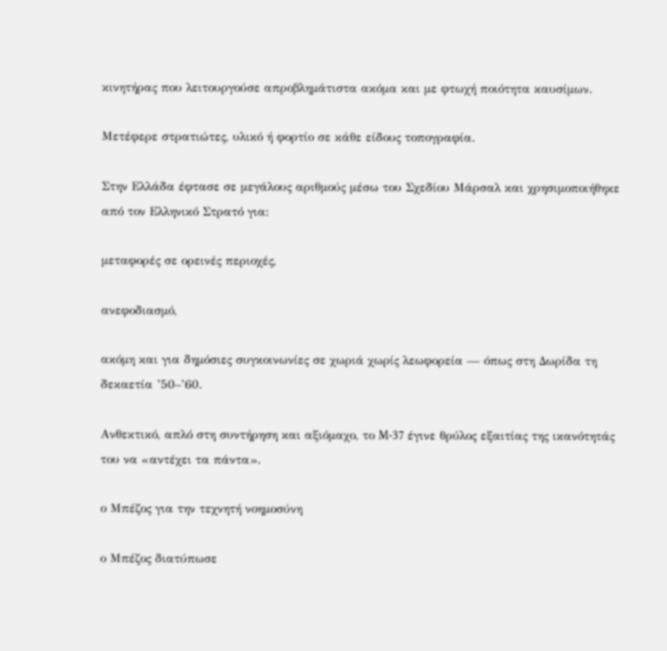κινητήρας που λειτουργούσε απροβλημάτιστα ακόμα και με φτωχή ποιότητα καυσίμων.

Μετέφερε στρατιώτες, υλικό ή φορτίο σε κάθε είδους τοπογραφία.

Στην Ελλάδα έφτασε σε μεγάλους αριθμούς μέσω του Σχεδίου Μάρσαλ και χρησιμοποιήθηκε από τον Ελληνικό Στρατό για:

μεταφορές σε ορεινές περιοχές,

ανεφοδιασμό,

ακόμη και για δημόσιες συγκοινωνίες σε χωριά χωρίς λεωφορεία — όπως στη Δωρίδα τη δεκαετία ’50–’60.

Ανθεκτικό, απλό στη συντήρηση και αξιόμαχο, το M-37 έγινε θρύλος εξαιτίας της ικανότητάς του να «αντέχει τα πάντα».

ο Μπέζος για την τεχνητή νοημοσύνη

ο Μπέζος διατύπωσε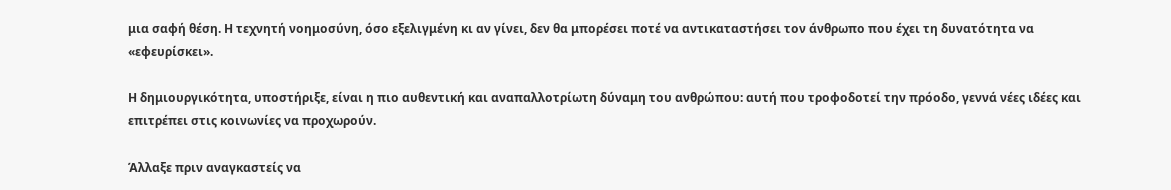μια σαφή θέση. Η τεχνητή νοημοσύνη, όσο εξελιγμένη κι αν γίνει, δεν θα μπορέσει ποτέ να αντικαταστήσει τον άνθρωπο που έχει τη δυνατότητα να «εφευρίσκει».

Η δημιουργικότητα, υποστήριξε, είναι η πιο αυθεντική και αναπαλλοτρίωτη δύναμη του ανθρώπου: αυτή που τροφοδοτεί την πρόοδο, γεννά νέες ιδέες και επιτρέπει στις κοινωνίες να προχωρούν.

Άλλαξε πριν αναγκαστείς να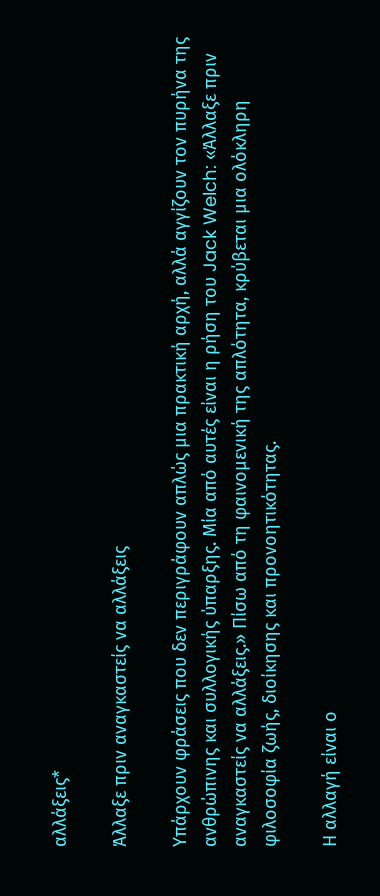αλλάξεις*

Άλλαξε πριν αναγκαστείς να αλλάξεις

Υπάρχουν φράσεις που δεν περιγράφουν απλώς μια πρακτική αρχή, αλλά αγγίζουν τον πυρήνα της ανθρώπινης και συλλογικής ύπαρξης. Μία από αυτές είναι η ρήση του Jack Welch: «Άλλαξε πριν αναγκαστείς να αλλάξεις.» Πίσω από τη φαινομενική της απλότητα, κρύβεται μια ολόκληρη φιλοσοφία ζωής, διοίκησης και προνοητικότητας.

Η αλλαγή είναι ο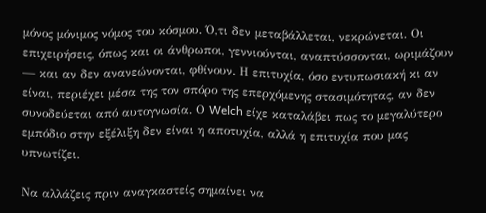μόνος μόνιμος νόμος του κόσμου. Ό,τι δεν μεταβάλλεται, νεκρώνεται. Οι επιχειρήσεις, όπως και οι άνθρωποι, γεννιούνται, αναπτύσσονται, ωριμάζουν — και αν δεν ανανεώνονται, φθίνουν. Η επιτυχία, όσο εντυπωσιακή κι αν είναι, περιέχει μέσα της τον σπόρο της επερχόμενης στασιμότητας, αν δεν συνοδεύεται από αυτογνωσία. Ο Welch είχε καταλάβει πως το μεγαλύτερο εμπόδιο στην εξέλιξη δεν είναι η αποτυχία, αλλά η επιτυχία που μας υπνωτίζει.

Να αλλάζεις πριν αναγκαστείς σημαίνει να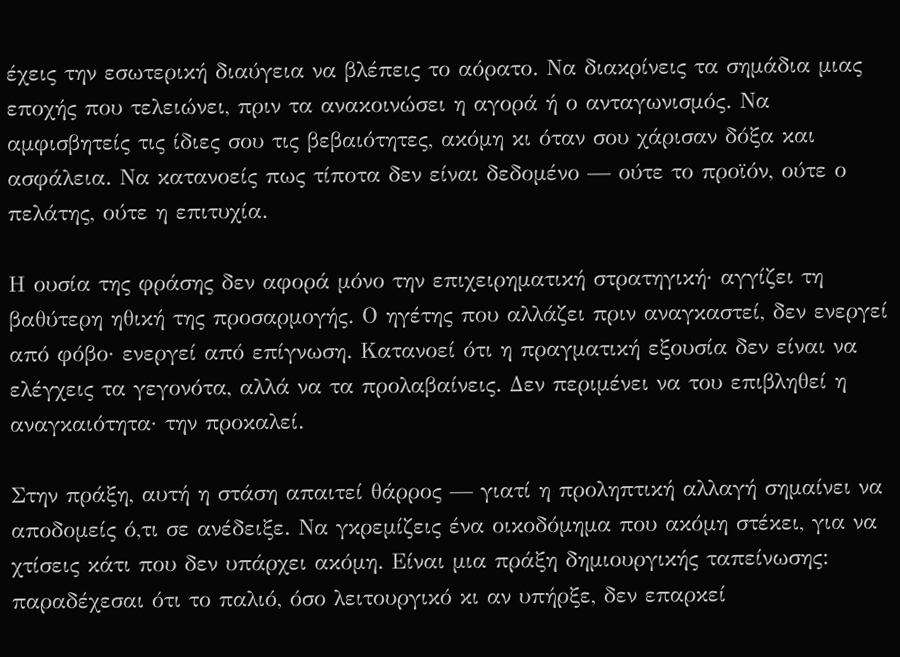έχεις την εσωτερική διαύγεια να βλέπεις το αόρατο. Να διακρίνεις τα σημάδια μιας εποχής που τελειώνει, πριν τα ανακοινώσει η αγορά ή ο ανταγωνισμός. Να αμφισβητείς τις ίδιες σου τις βεβαιότητες, ακόμη κι όταν σου χάρισαν δόξα και ασφάλεια. Να κατανοείς πως τίποτα δεν είναι δεδομένο — ούτε το προϊόν, ούτε ο πελάτης, ούτε η επιτυχία.

Η ουσία της φράσης δεν αφορά μόνο την επιχειρηματική στρατηγική· αγγίζει τη βαθύτερη ηθική της προσαρμογής. Ο ηγέτης που αλλάζει πριν αναγκαστεί, δεν ενεργεί από φόβο· ενεργεί από επίγνωση. Κατανοεί ότι η πραγματική εξουσία δεν είναι να ελέγχεις τα γεγονότα, αλλά να τα προλαβαίνεις. Δεν περιμένει να του επιβληθεί η αναγκαιότητα· την προκαλεί.

Στην πράξη, αυτή η στάση απαιτεί θάρρος — γιατί η προληπτική αλλαγή σημαίνει να αποδομείς ό,τι σε ανέδειξε. Να γκρεμίζεις ένα οικοδόμημα που ακόμη στέκει, για να χτίσεις κάτι που δεν υπάρχει ακόμη. Είναι μια πράξη δημιουργικής ταπείνωσης: παραδέχεσαι ότι το παλιό, όσο λειτουργικό κι αν υπήρξε, δεν επαρκεί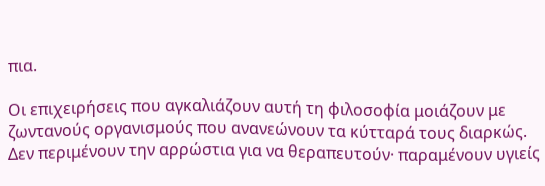πια.

Οι επιχειρήσεις που αγκαλιάζουν αυτή τη φιλοσοφία μοιάζουν με ζωντανούς οργανισμούς που ανανεώνουν τα κύτταρά τους διαρκώς. Δεν περιμένουν την αρρώστια για να θεραπευτούν· παραμένουν υγιείς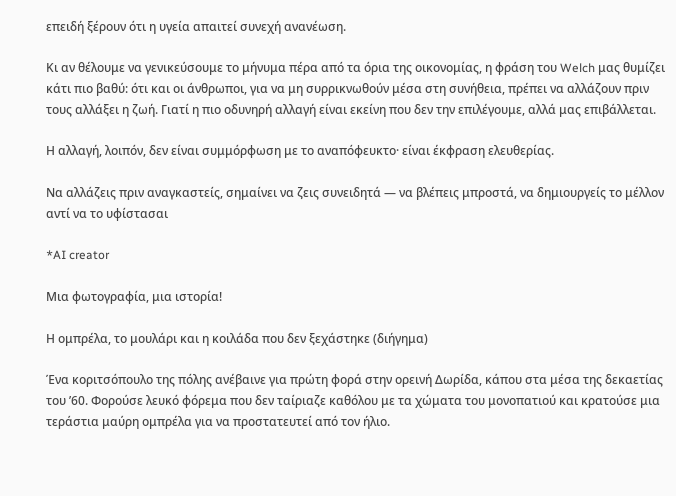επειδή ξέρουν ότι η υγεία απαιτεί συνεχή ανανέωση.

Κι αν θέλουμε να γενικεύσουμε το μήνυμα πέρα από τα όρια της οικονομίας, η φράση του Welch μας θυμίζει κάτι πιο βαθύ: ότι και οι άνθρωποι, για να μη συρρικνωθούν μέσα στη συνήθεια, πρέπει να αλλάζουν πριν τους αλλάξει η ζωή. Γιατί η πιο οδυνηρή αλλαγή είναι εκείνη που δεν την επιλέγουμε, αλλά μας επιβάλλεται.

Η αλλαγή, λοιπόν, δεν είναι συμμόρφωση με το αναπόφευκτο· είναι έκφραση ελευθερίας.

Να αλλάζεις πριν αναγκαστείς, σημαίνει να ζεις συνειδητά — να βλέπεις μπροστά, να δημιουργείς το μέλλον αντί να το υφίστασαι

*AI creator

Μια φωτογραφία, μια ιστορία!

Η ομπρέλα, το μουλάρι και η κοιλάδα που δεν ξεχάστηκε (διήγημα)

Ένα κοριτσόπουλο της πόλης ανέβαινε για πρώτη φορά στην ορεινή Δωρίδα, κάπου στα μέσα της δεκαετίας του ’60. Φορούσε λευκό φόρεμα που δεν ταίριαζε καθόλου με τα χώματα του μονοπατιού και κρατούσε μια τεράστια μαύρη ομπρέλα για να προστατευτεί από τον ήλιο.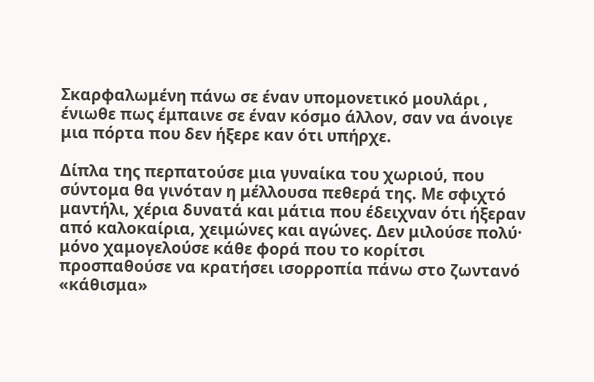Σκαρφαλωμένη πάνω σε έναν υπομονετικό μουλάρι , ένιωθε πως έμπαινε σε έναν κόσμο άλλον, σαν να άνοιγε μια πόρτα που δεν ήξερε καν ότι υπήρχε.

Δίπλα της περπατούσε μια γυναίκα του χωριού, που σύντομα θα γινόταν η μέλλουσα πεθερά της. Με σφιχτό μαντήλι, χέρια δυνατά και μάτια που έδειχναν ότι ήξεραν από καλοκαίρια, χειμώνες και αγώνες. Δεν μιλούσε πολύ· μόνο χαμογελούσε κάθε φορά που το κορίτσι προσπαθούσε να κρατήσει ισορροπία πάνω στο ζωντανό «κάθισμα»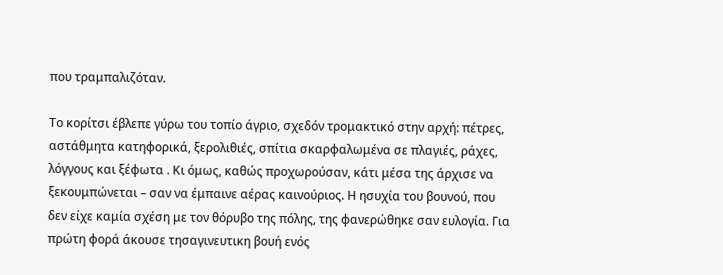που τραμπαλιζόταν.

Το κορίτσι έβλεπε γύρω του τοπίο άγριο, σχεδόν τρομακτικό στην αρχή: πέτρες, αστάθμητα κατηφορικά, ξερολιθιές, σπίτια σκαρφαλωμένα σε πλαγιές, ράχες, λόγγους και ξέφωτα . Κι όμως, καθώς προχωρούσαν, κάτι μέσα της άρχισε να ξεκουμπώνεται – σαν να έμπαινε αέρας καινούριος. Η ησυχία του βουνού, που δεν είχε καμία σχέση με τον θόρυβο της πόλης, της φανερώθηκε σαν ευλογία. Για πρώτη φορά άκουσε τησαγινευτικη βουή ενός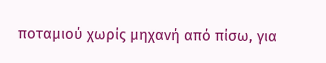ποταμιού χωρίς μηχανή από πίσω, για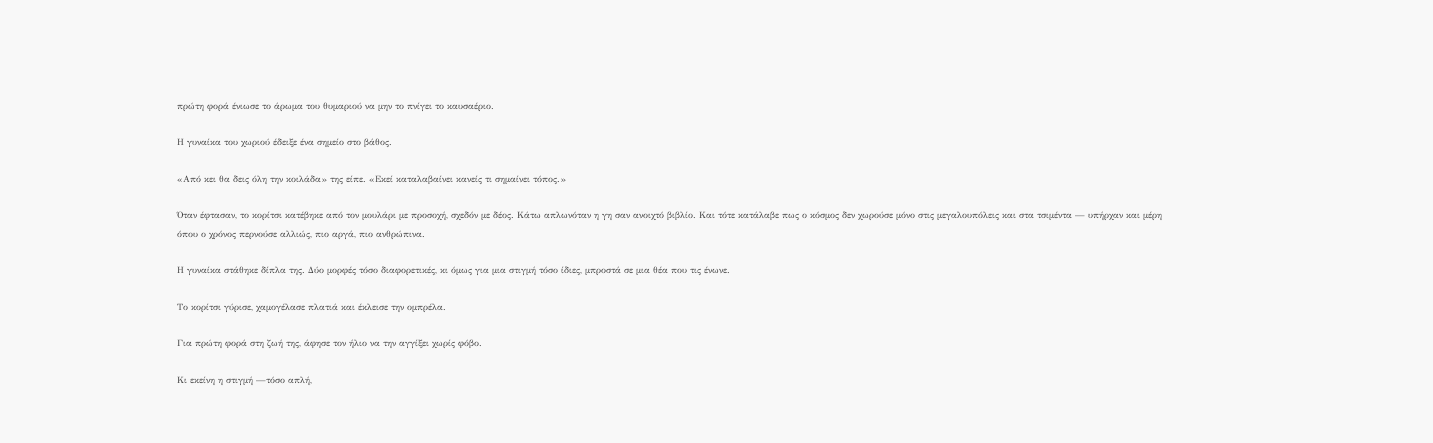πρώτη φορά ένιωσε το άρωμα του θυμαριού να μην το πνίγει το καυσαέριο.

Η γυναίκα του χωριού έδειξε ένα σημείο στο βάθος.

«Από κει θα δεις όλη την κοιλάδα» της είπε. «Εκεί καταλαβαίνει κανείς τι σημαίνει τόπος.»

Όταν έφτασαν, το κορίτσι κατέβηκε από τον μουλάρι με προσοχή, σχεδόν με δέος. Κάτω απλωνόταν η γη σαν ανοιχτό βιβλίο. Και τότε κατάλαβε πως ο κόσμος δεν χωρούσε μόνο στις μεγαλουπόλεις και στα τσιμέντα — υπήρχαν και μέρη όπου ο χρόνος περνούσε αλλιώς, πιο αργά, πιο ανθρώπινα.

Η γυναίκα στάθηκε δίπλα της. Δύο μορφές τόσο διαφορετικές, κι όμως για μια στιγμή τόσο ίδιες, μπροστά σε μια θέα που τις ένωνε.

Το κορίτσι γύρισε, χαμογέλασε πλατιά και έκλεισε την ομπρέλα.

Για πρώτη φορά στη ζωή της, άφησε τον ήλιο να την αγγίξει χωρίς φόβο.

Κι εκείνη η στιγμή —τόσο απλή,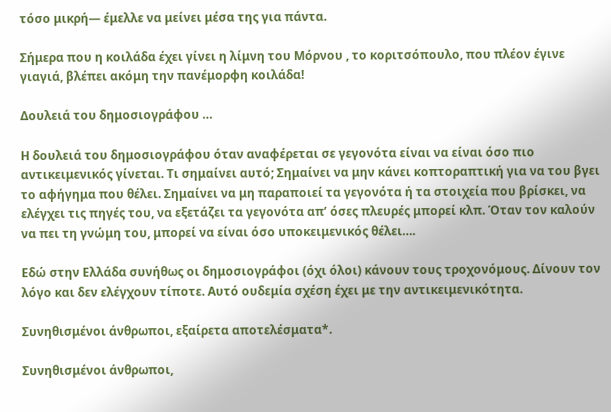τόσο μικρή— έμελλε να μείνει μέσα της για πάντα.

Σήμερα που η κοιλάδα έχει γίνει η λίμνη του Μόρνου , το κοριτσόπουλο, που πλέον έγινε γιαγιά, βλέπει ακόμη την πανέμορφη κοιλάδα!

Δουλειά του δημοσιογράφου …

Η δουλειά του δημοσιογράφου όταν αναφέρεται σε γεγονότα είναι να είναι όσο πιο αντικειμενικός γίνεται. Τι σημαίνει αυτό; Σημαίνει να μην κάνει κοπτοραπτική για να του βγει το αφήγημα που θέλει. Σημαίνει να μη παραποιεί τα γεγονότα ή τα στοιχεία που βρίσκει, να ελέγχει τις πηγές του, να εξετάζει τα γεγονότα απ’ όσες πλευρές μπορεί κλπ. Όταν τον καλούν να πει τη γνώμη του, μπορεί να είναι όσο υποκειμενικός θέλει….

Εδώ στην Ελλάδα συνήθως οι δημοσιογράφοι (όχι όλοι) κάνουν τους τροχονόμους. Δίνουν τον λόγο και δεν ελέγχουν τίποτε. Αυτό ουδεμία σχέση έχει με την αντικειμενικότητα.

Συνηθισμένοι άνθρωποι, εξαίρετα αποτελέσματα*.

Συνηθισμένοι άνθρωποι,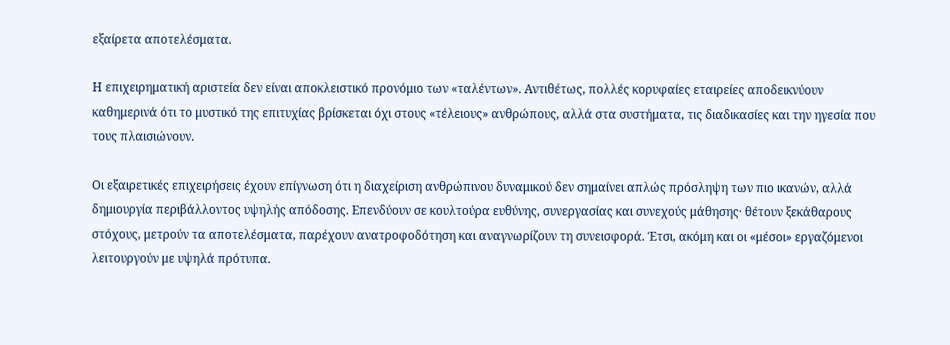εξαίρετα αποτελέσματα.

Η επιχειρηματική αριστεία δεν είναι αποκλειστικό προνόμιο των «ταλέντων». Αντιθέτως, πολλές κορυφαίες εταιρείες αποδεικνύουν καθημερινά ότι το μυστικό της επιτυχίας βρίσκεται όχι στους «τέλειους» ανθρώπους, αλλά στα συστήματα, τις διαδικασίες και την ηγεσία που τους πλαισιώνουν.

Οι εξαιρετικές επιχειρήσεις έχουν επίγνωση ότι η διαχείριση ανθρώπινου δυναμικού δεν σημαίνει απλώς πρόσληψη των πιο ικανών, αλλά δημιουργία περιβάλλοντος υψηλής απόδοσης. Επενδύουν σε κουλτούρα ευθύνης, συνεργασίας και συνεχούς μάθησης· θέτουν ξεκάθαρους στόχους, μετρούν τα αποτελέσματα, παρέχουν ανατροφοδότηση και αναγνωρίζουν τη συνεισφορά. Έτσι, ακόμη και οι «μέσοι» εργαζόμενοι λειτουργούν με υψηλά πρότυπα.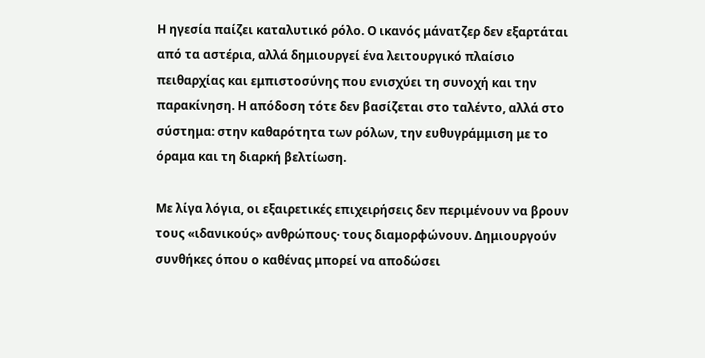Η ηγεσία παίζει καταλυτικό ρόλο. Ο ικανός μάνατζερ δεν εξαρτάται από τα αστέρια, αλλά δημιουργεί ένα λειτουργικό πλαίσιο πειθαρχίας και εμπιστοσύνης που ενισχύει τη συνοχή και την παρακίνηση. Η απόδοση τότε δεν βασίζεται στο ταλέντο, αλλά στο σύστημα: στην καθαρότητα των ρόλων, την ευθυγράμμιση με το όραμα και τη διαρκή βελτίωση.

Με λίγα λόγια, οι εξαιρετικές επιχειρήσεις δεν περιμένουν να βρουν τους «ιδανικούς» ανθρώπους· τους διαμορφώνουν. Δημιουργούν συνθήκες όπου ο καθένας μπορεί να αποδώσει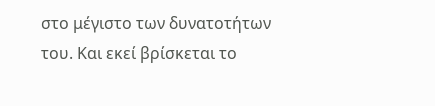στο μέγιστο των δυνατοτήτων του. Και εκεί βρίσκεται το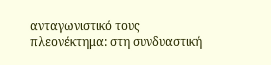ανταγωνιστικό τους πλεονέκτημα: στη συνδυαστική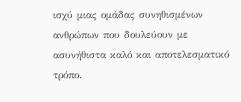ισχύ μιας ομάδας συνηθισμένων ανθρώπων που δουλεύουν με ασυνήθιστα καλό και αποτελεσματικό τρόπο.